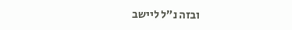ובזה נ"ל ליישב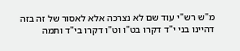מ"ש רש"י עוד שם לא נצרכה אלא לאסור של זה בזה דהיינו בני י"ד דקרו בט"ו וט"ו דקרו בי"ד ותמה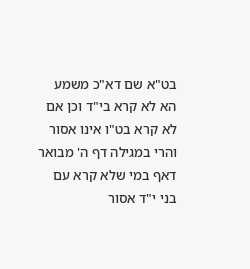בט"א שם דא"כ משמע הא לא קרא בי"ד וכן אם לא קרא בט"ו אינו אסור והרי במגילה דף ה' מבואר דאף במי שלא קרא עם בני י"ד אסור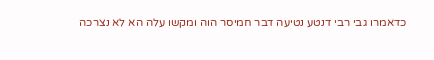כדאמרו גבי רבי דנטע נטיעה דבר חמיסר הוה ומקשו עלה הא לא נצרכה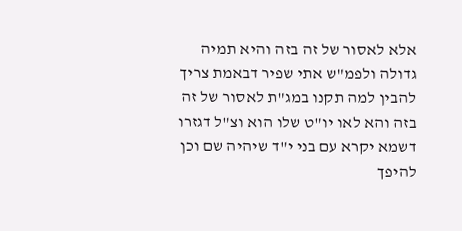אלא לאסור של זה בזה והיא תמיה גדולה ולפמ"ש אתי שפיר דבאמת צריך להבין למה תקנו במג"ת לאסור של זה בזה והא לאו יו"ט שלו הוא וצ"ל דגזרו דשמא יקרא עם בני י"ד שיהיה שם וכן להיפך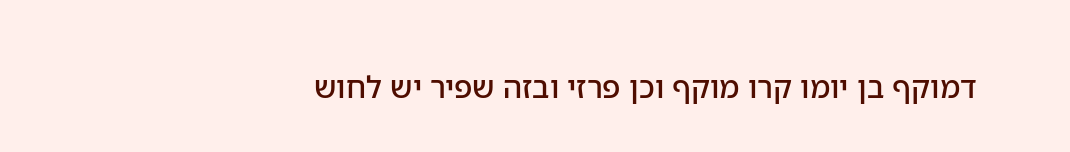דמוקף בן יומו קרו מוקף וכן פרזי ובזה שפיר יש לחוש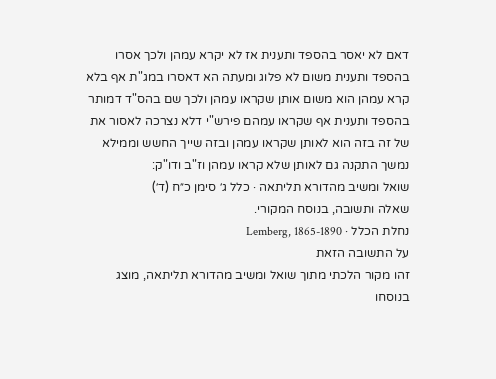דאם לא יאסר בהספד ותענית אז לא יקרא עמהן ולכך אסרו בהספד ותענית משום לא פלוג ומעתה הא דאסרו במג"ת אף בלא קרא עמהן הוא משום אותן שקראו עמהן ולכך שם בהס"ד דמותר בהספד ותענית אף שקראו עמהם פירש"י דלא נצרכה לאסור את של זה בזה הוא לאותן שקראו עמהן ובזה שייך החשש וממילא נמשך התקנה גם לאותן שלא קראו עמהן וז"ב ודו"ק:
שואל ומשיב מהדורא תליתאה · כלל ג׳ סימן כ״ח (ד׳)
שאלה ותשובה, בנוסח המקורי.
נחלת הכלל · Lemberg, 1865-1890
על התשובה הזאת
זהו מקור הלכתי מתוך שואל ומשיב מהדורא תליתאה, מוצג בנוסחו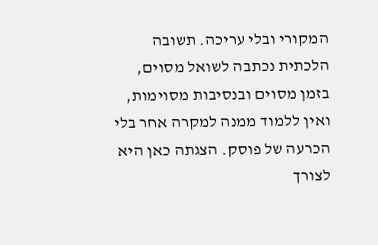המקורי ובלי עריכה. תשובה הלכתית נכתבה לשואל מסוים, בזמן מסוים ובנסיבות מסוימות, ואין ללמוד ממנה למקרה אחר בלי הכרעה של פוסק. הצגתה כאן היא לצורך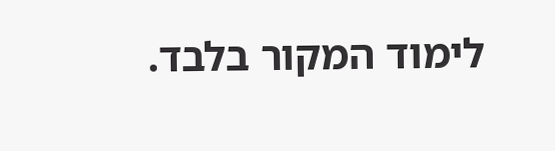לימוד המקור בלבד.